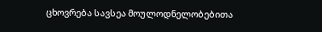ცხოვრება სავსეა მოულოდნელობებითა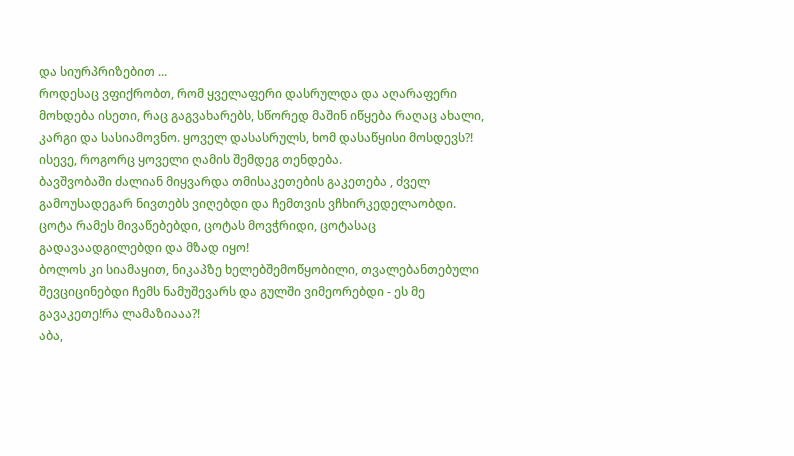და სიურპრიზებით ...
როდესაც ვფიქრობთ, რომ ყველაფერი დასრულდა და აღარაფერი მოხდება ისეთი, რაც გაგვახარებს, სწორედ მაშინ იწყება რაღაც ახალი, კარგი და სასიამოვნო. ყოველ დასასრულს, ხომ დასაწყისი მოსდევს?! ისევე, როგორც ყოველი ღამის შემდეგ თენდება.
ბავშვობაში ძალიან მიყვარდა თმისაკეთების გაკეთება , ძველ გამოუსადეგარ ნივთებს ვიღებდი და ჩემთვის ვჩხირკედელაობდი.
ცოტა რამეს მივაწებებდი, ცოტას მოვჭრიდი, ცოტასაც გადავაადგილებდი და მზად იყო!
ბოლოს კი სიამაყით, ნიკაპზე ხელებშემოწყობილი, თვალებანთებული შევციცინებდი ჩემს ნამუშევარს და გულში ვიმეორებდი - ეს მე გავაკეთე!რა ლამაზიააა?!
აბა,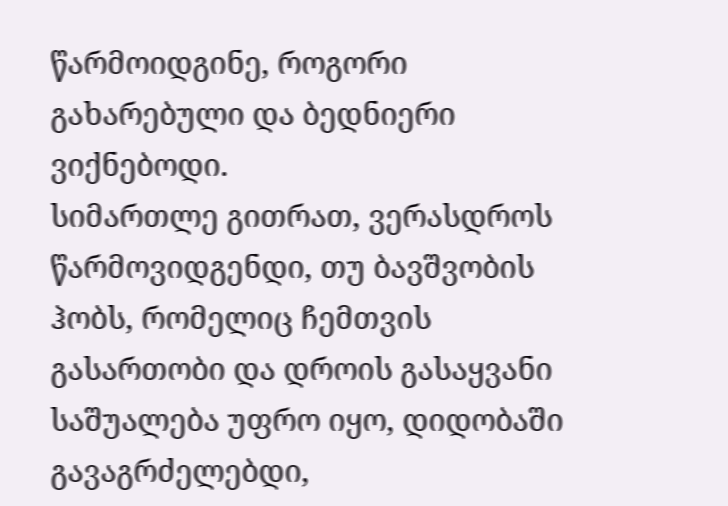წარმოიდგინე, როგორი გახარებული და ბედნიერი ვიქნებოდი.
სიმართლე გითრათ, ვერასდროს წარმოვიდგენდი, თუ ბავშვობის ჰობს, რომელიც ჩემთვის გასართობი და დროის გასაყვანი საშუალება უფრო იყო, დიდობაში გავაგრძელებდი,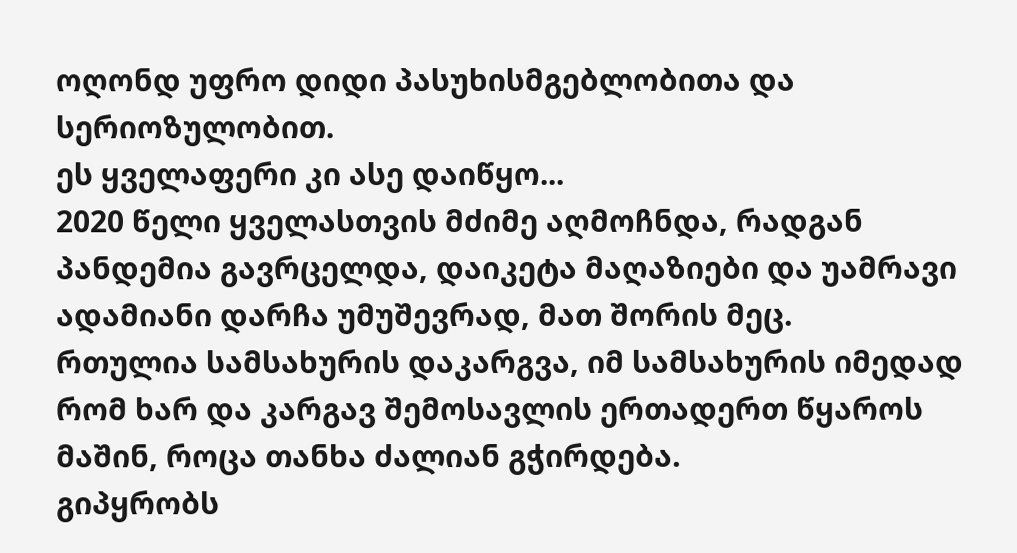ოღონდ უფრო დიდი პასუხისმგებლობითა და სერიოზულობით.
ეს ყველაფერი კი ასე დაიწყო...
2020 წელი ყველასთვის მძიმე აღმოჩნდა, რადგან პანდემია გავრცელდა, დაიკეტა მაღაზიები და უამრავი ადამიანი დარჩა უმუშევრად, მათ შორის მეც.
რთულია სამსახურის დაკარგვა, იმ სამსახურის იმედად რომ ხარ და კარგავ შემოსავლის ერთადერთ წყაროს მაშინ, როცა თანხა ძალიან გჭირდება.
გიპყრობს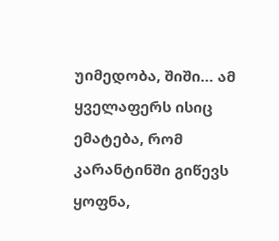უიმედობა, შიში… ამ ყველაფერს ისიც ემატება, რომ კარანტინში გიწევს ყოფნა,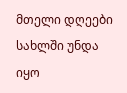მთელი დღეები სახლში უნდა იყო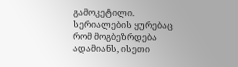გამოკეტილი. სერიალების ყურებაც რომ მოგბეზრდება ადამიანს, ისეთი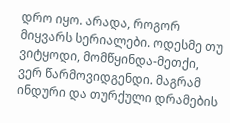დრო იყო. არადა, როგორ მიყვარს სერიალები. ოდესმე თუ ვიტყოდი, მომწყინდა-მეთქი, ვერ წარმოვიდგენდი. მაგრამ ინდური და თურქული დრამების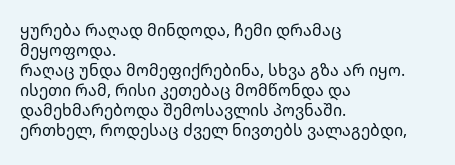ყურება რაღად მინდოდა, ჩემი დრამაც მეყოფოდა.
რაღაც უნდა მომეფიქრებინა, სხვა გზა არ იყო. ისეთი რამ, რისი კეთებაც მომწონდა და დამეხმარებოდა შემოსავლის პოვნაში. ერთხელ, როდესაც ძველ ნივთებს ვალაგებდი,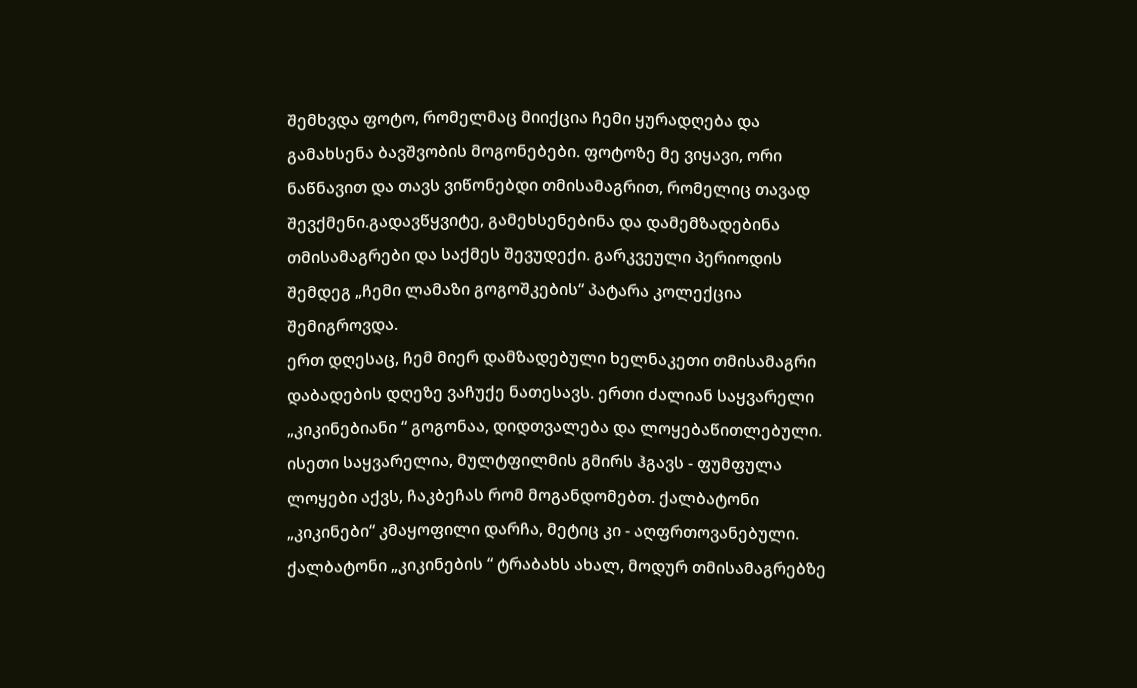შემხვდა ფოტო, რომელმაც მიიქცია ჩემი ყურადღება და გამახსენა ბავშვობის მოგონებები. ფოტოზე მე ვიყავი, ორი ნაწნავით და თავს ვიწონებდი თმისამაგრით, რომელიც თავად შევქმენი.გადავწყვიტე, გამეხსენებინა და დამემზადებინა თმისამაგრები და საქმეს შევუდექი. გარკვეული პერიოდის შემდეგ „ჩემი ლამაზი გოგოშკების“ პატარა კოლექცია შემიგროვდა.
ერთ დღესაც, ჩემ მიერ დამზადებული ხელნაკეთი თმისამაგრი დაბადების დღეზე ვაჩუქე ნათესავს. ერთი ძალიან საყვარელი „კიკინებიანი “ გოგონაა, დიდთვალება და ლოყებაწითლებული. ისეთი საყვარელია, მულტფილმის გმირს ჰგავს - ფუმფულა ლოყები აქვს, ჩაკბეჩას რომ მოგანდომებთ. ქალბატონი „კიკინები“ კმაყოფილი დარჩა, მეტიც კი - აღფრთოვანებული.
ქალბატონი „კიკინების “ ტრაბახს ახალ, მოდურ თმისამაგრებზე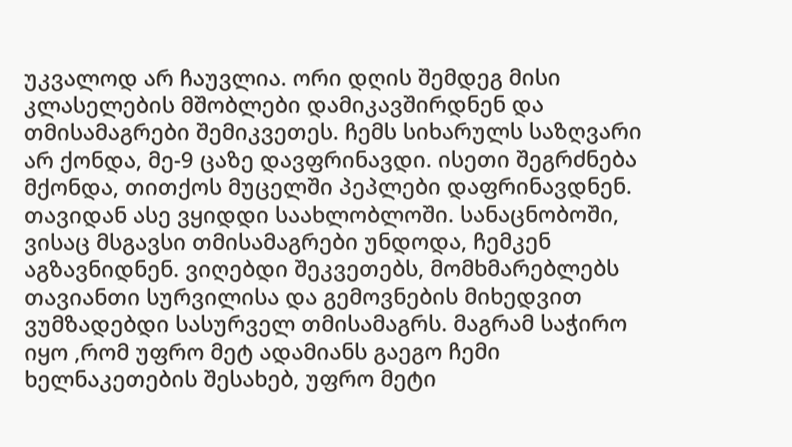უკვალოდ არ ჩაუვლია. ორი დღის შემდეგ მისი კლასელების მშობლები დამიკავშირდნენ და თმისამაგრები შემიკვეთეს. ჩემს სიხარულს საზღვარი არ ქონდა, მე-9 ცაზე დავფრინავდი. ისეთი შეგრძნება მქონდა, თითქოს მუცელში პეპლები დაფრინავდნენ.
თავიდან ასე ვყიდდი საახლობლოში. სანაცნობოში, ვისაც მსგავსი თმისამაგრები უნდოდა, ჩემკენ აგზავნიდნენ. ვიღებდი შეკვეთებს, მომხმარებლებს თავიანთი სურვილისა და გემოვნების მიხედვით ვუმზადებდი სასურველ თმისამაგრს. მაგრამ საჭირო იყო ,რომ უფრო მეტ ადამიანს გაეგო ჩემი ხელნაკეთების შესახებ, უფრო მეტი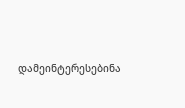დამეინტერესებინა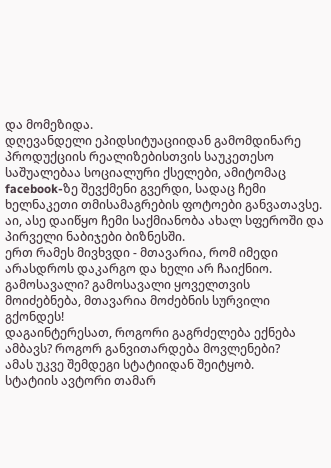და მომეზიდა.
დღევანდელი ეპიდსიტუაციიდან გამომდინარე პროდუქციის რეალიზებისთვის საუკეთესო საშუალებაა სოციალური ქსელები, ამიტომაც facebook-ზე შევქმენი გვერდი, სადაც ჩემი ხელნაკეთი თმისამაგრების ფოტოები განვათავსე. აი, ასე დაიწყო ჩემი საქმიანობა ახალ სფეროში და პირველი ნაბიჯები ბიზნესში.
ერთ რამეს მივხვდი - მთავარია, რომ იმედი არასდროს დაკარგო და ხელი არ ჩაიქნიო. გამოსავალი? გამოსავალი ყოველთვის მოიძებნება, მთავარია მოძებნის სურვილი გქონდეს!
დაგაინტერესათ, როგორი გაგრძელება ექნება ამბავს? როგორ განვითარდება მოვლენები?
ამას უკვე შემდეგი სტატიიდან შეიტყობ.
სტატიის ავტორი თამარ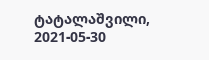ტატალაშვილი, 2021-05-30